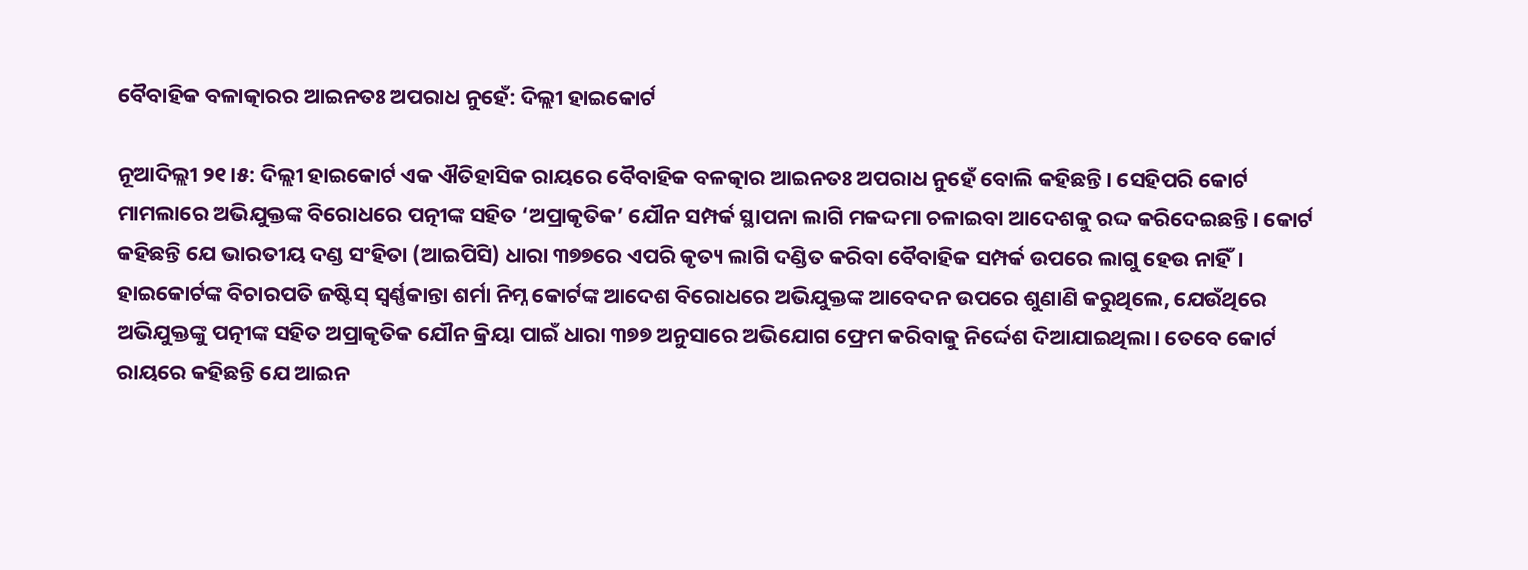ବୈବାହିକ ବଳାତ୍କାରର ଆଇନତଃ ଅପରାଧ ନୁହେଁ: ଦିଲ୍ଲୀ ହାଇକୋର୍ଟ

ନୂଆଦିଲ୍ଲୀ ୨୧।୫: ଦିଲ୍ଲୀ ହାଇକୋର୍ଟ ଏକ ଐତିହାସିକ ରାୟରେ ବୈବାହିକ ବଳତ୍କାର ଆଇନତଃ ଅପରାଧ ନୁହେଁ ବୋଲି କହିଛନ୍ତି। ସେହିପରି କୋର୍ଟ ମାମଲାରେ ଅଭିଯୁକ୍ତଙ୍କ ବିରୋଧରେ ପତ୍ନୀଙ୍କ ସହିତ ‘ଅପ୍ରାକୃତିକ’ ଯୌନ ସମ୍ପର୍କ ସ୍ଥାପନା ଲାଗି ମକଦ୍ଦମା ଚଳାଇବା ଆଦେଶକୁ ରଦ୍ଦ କରିଦେଇଛନ୍ତି। କୋର୍ଟ କହିଛନ୍ତି ଯେ ଭାରତୀୟ ଦଣ୍ଡ ସଂହିତା (ଆଇପିସି) ଧାରା ୩୭୭ରେ ଏପରି କୃତ୍ୟ ଲାଗି ଦଣ୍ଡିତ କରିବା ବୈବାହିକ ସମ୍ପର୍କ ଉପରେ ଲାଗୁ ହେଉ ନାହିଁ। ହାଇକୋର୍ଟଙ୍କ ବିଚାରପତି ଜଷ୍ଟିସ୍ ସ୍ୱର୍ଣ୍ଣକାନ୍ତା ଶର୍ମା ନିମ୍ନ କୋର୍ଟଙ୍କ ଆଦେଶ ବିରୋଧରେ ଅଭିଯୁକ୍ତଙ୍କ ଆବେଦନ ଉପରେ ଶୁଣାଣି କରୁଥିଲେ, ଯେଉଁଥିରେ ଅଭିଯୁକ୍ତଙ୍କୁ ପତ୍ନୀଙ୍କ ସହିତ ଅପ୍ରାକୃତିକ ଯୌନ କ୍ରିୟା ପାଇଁ ଧାରା ୩୭୭ ଅନୁସାରେ ଅଭିଯୋଗ ଫ୍ରେମ କରିବାକୁ ନିର୍ଦ୍ଦେଶ ଦିଆଯାଇଥିଲା। ତେବେ କୋର୍ଟ ରାୟରେ କହିଛନ୍ତି ଯେ ଆଇନ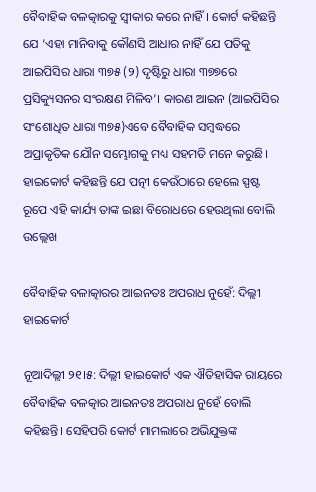ବୈବାହିକ ବଳତ୍କାରକୁ ସ୍ୱୀକାର କରେ ନାହିଁ। କୋର୍ଟ କହିଛନ୍ତି ଯେ ‘ଏହା ମାନିବାକୁ କୌଣସି ଆଧାର ନାହିଁ ଯେ ପତିକୁ ଆଇପିସିର ଧାରା ୩୭୫ (୨) ଦୃଷ୍ଟିରୁ ଧାରା ୩୭୭ରେ ପ୍ରସିକ୍ୟୁସନର ସଂରକ୍ଷଣ ମିଳିବ’। କାରଣ ଆଇନ (ଆଇପିସିର ସଂଶୋଧିତ ଧାରା ୩୭୫)ଏବେ ବୈବାହିକ ସମ୍ବଦ୍ଧରେ ଅପ୍ରାକୃତିକ ଯୌନ ସମ୍ଭୋଗକୁ ମଧ୍ୟ ସହମତି ମନେ କରୁଛି। ହାଇକୋର୍ଟ କହିଛନ୍ତି ଯେ ପତ୍ନୀ କେଉଁଠାରେ ହେଲେ ସ୍ପଷ୍ଟ ରୂପେ ଏହି କାର୍ଯ୍ୟ ତାଙ୍କ ଇଛା ବିରୋଧରେ ହେଉଥିଲା ବୋଲି ଉଲ୍ଲେଖ

ବୈବାହିକ ବଳାତ୍କାରର ଆଇନତଃ ଅପରାଧ ନୁହେଁ: ଦିଲ୍ଲୀ ହାଇକୋର୍ଟ

ନୂଆଦିଲ୍ଲୀ ୨୧।୫: ଦିଲ୍ଲୀ ହାଇକୋର୍ଟ ଏକ ଐତିହାସିକ ରାୟରେ ବୈବାହିକ ବଳତ୍କାର ଆଇନତଃ ଅପରାଧ ନୁହେଁ ବୋଲି କହିଛନ୍ତି। ସେହିପରି କୋର୍ଟ ମାମଲାରେ ଅଭିଯୁକ୍ତଙ୍କ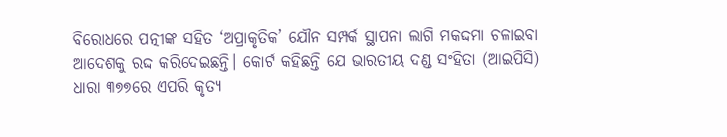ବିରୋଧରେ ପତ୍ନୀଙ୍କ ସହିତ ‘ଅପ୍ରାକୃତିକ’ ଯୌନ ସମ୍ପର୍କ ସ୍ଥାପନା ଲାଗି ମକଦ୍ଦମା ଚଳାଇବା ଆଦେଶକୁ ରଦ୍ଦ କରିଦେଇଛନ୍ତି। କୋର୍ଟ କହିଛନ୍ତି ଯେ ଭାରତୀୟ ଦଣ୍ଡ ସଂହିତା (ଆଇପିସି) ଧାରା ୩୭୭ରେ ଏପରି କୃତ୍ୟ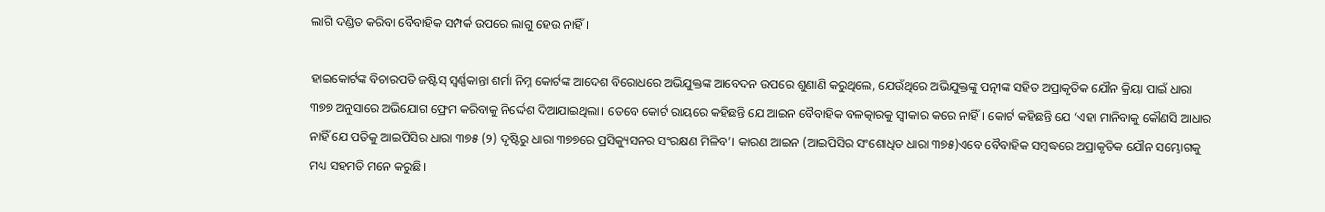ଲାଗି ଦଣ୍ଡିତ କରିବା ବୈବାହିକ ସମ୍ପର୍କ ଉପରେ ଲାଗୁ ହେଉ ନାହିଁ।

ହାଇକୋର୍ଟଙ୍କ ବିଚାରପତି ଜଷ୍ଟିସ୍ ସ୍ୱର୍ଣ୍ଣକାନ୍ତା ଶର୍ମା ନିମ୍ନ କୋର୍ଟଙ୍କ ଆଦେଶ ବିରୋଧରେ ଅଭିଯୁକ୍ତଙ୍କ ଆବେଦନ ଉପରେ ଶୁଣାଣି କରୁଥିଲେ, ଯେଉଁଥିରେ ଅଭିଯୁକ୍ତଙ୍କୁ ପତ୍ନୀଙ୍କ ସହିତ ଅପ୍ରାକୃତିକ ଯୌନ କ୍ରିୟା ପାଇଁ ଧାରା ୩୭୭ ଅନୁସାରେ ଅଭିଯୋଗ ଫ୍ରେମ କରିବାକୁ ନିର୍ଦ୍ଦେଶ ଦିଆଯାଇଥିଲା। ତେବେ କୋର୍ଟ ରାୟରେ କହିଛନ୍ତି ଯେ ଆଇନ ବୈବାହିକ ବଳତ୍କାରକୁ ସ୍ୱୀକାର କରେ ନାହିଁ। କୋର୍ଟ କହିଛନ୍ତି ଯେ ‘ଏହା ମାନିବାକୁ କୌଣସି ଆଧାର ନାହିଁ ଯେ ପତିକୁ ଆଇପିସିର ଧାରା ୩୭୫ (୨) ଦୃଷ୍ଟିରୁ ଧାରା ୩୭୭ରେ ପ୍ରସିକ୍ୟୁସନର ସଂରକ୍ଷଣ ମିଳିବ’। କାରଣ ଆଇନ (ଆଇପିସିର ସଂଶୋଧିତ ଧାରା ୩୭୫)ଏବେ ବୈବାହିକ ସମ୍ବଦ୍ଧରେ ଅପ୍ରାକୃତିକ ଯୌନ ସମ୍ଭୋଗକୁ ମଧ୍ୟ ସହମତି ମନେ କରୁଛି।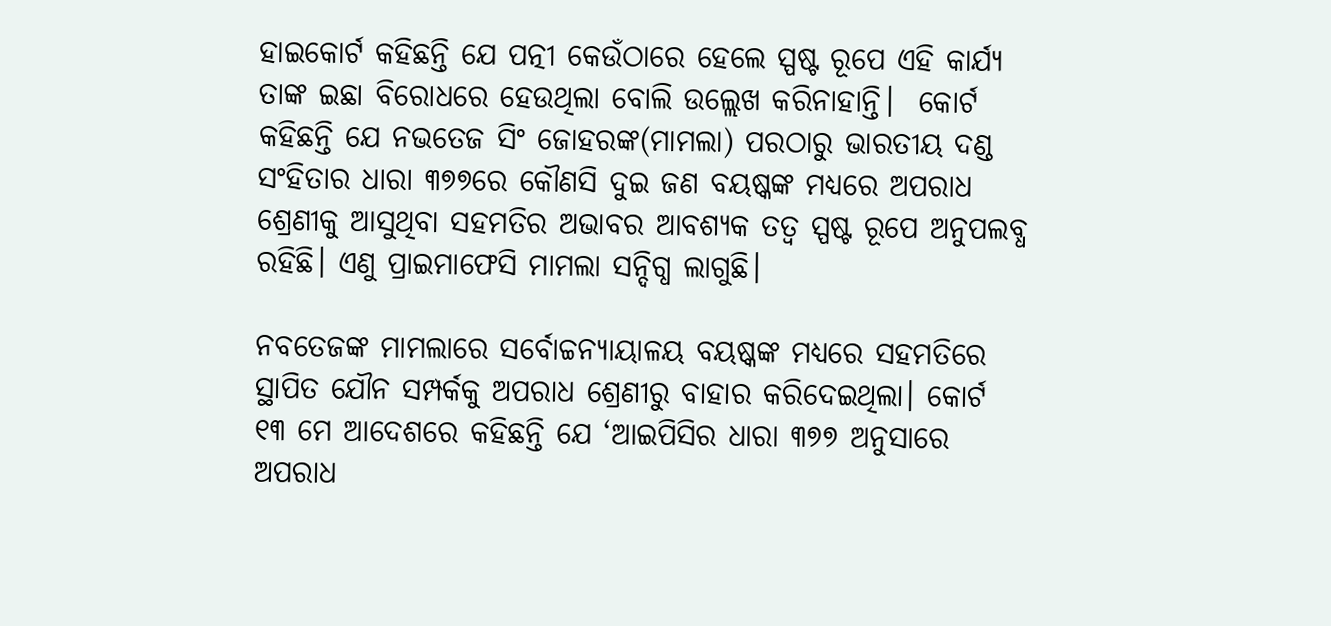ହାଇକୋର୍ଟ କହିଛନ୍ତି ଯେ ପତ୍ନୀ କେଉଁଠାରେ ହେଲେ ସ୍ପଷ୍ଟ ରୂପେ ଏହି କାର୍ଯ୍ୟ ତାଙ୍କ ଇଛା ବିରୋଧରେ ହେଉଥିଲା ବୋଲି ଉଲ୍ଲେଖ କରିନାହାନ୍ତି।  କୋର୍ଟ କହିଛନ୍ତି ଯେ ନଭତେଜ ସିଂ ଜୋହରଙ୍କ(ମାମଲା) ପରଠାରୁ ଭାରତୀୟ ଦଣ୍ଡ ସଂହିତାର ଧାରା ୩୭୭ରେ କୌଣସି ଦୁଇ ଜଣ ବୟଷ୍କଙ୍କ ମଧ୍ୟରେ ଅପରାଧ ଶ୍ରେଣୀକୁ ଆସୁଥିବା ସହମତିର ଅଭାବର ଆବଶ୍ୟକ ତତ୍ୱ ସ୍ପଷ୍ଟ ରୂପେ ଅନୁପଲବ୍ଧ ରହିଛି। ଏଣୁ ପ୍ରାଇମାଫେସି ମାମଲା ସନ୍ଦିଗ୍ଧ ଲାଗୁଛି।

ନବତେଜଙ୍କ ମାମଲାରେ ସର୍ବୋଚ୍ଚନ୍ୟାୟାଳୟ ବୟଷ୍କଙ୍କ ମଧ୍ୟରେ ସହମତିରେ ସ୍ଥାପିତ ଯୌନ ସମ୍ପର୍କକୁ ଅପରାଧ ଶ୍ରେଣୀରୁ ବାହାର କରିଦେଇଥିଲା। କୋର୍ଟ ୧୩ ମେ ଆଦେଶରେ କହିଛନ୍ତି ଯେ ‘ଆଇପିସିର ଧାରା ୩୭୭ ଅନୁସାରେ ଅପରାଧ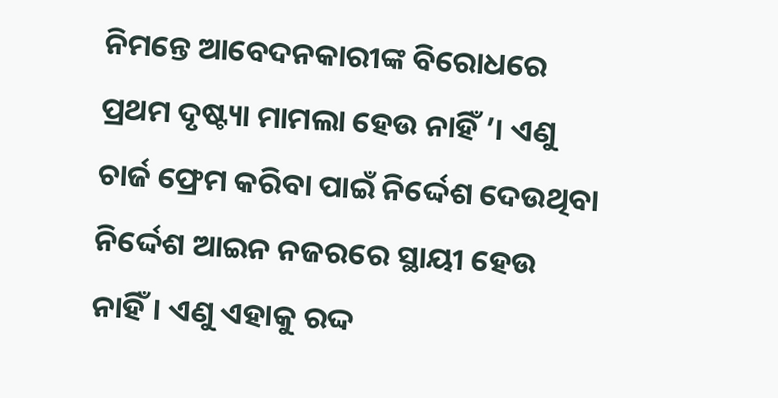ନିମନ୍ତେ ଆବେଦନକାରୀଙ୍କ ବିରୋଧରେ ପ୍ରଥମ ଦୃଷ୍ଟ୍ୟା ମାମଲା ହେଉ ନାହିଁ ’। ଏଣୁ ଚାର୍ଜ ଫ୍ରେମ କରିବା ପାଇଁ ନିର୍ଦ୍ଦେଶ ଦେଉଥିବା ନିର୍ଦ୍ଦେଶ ଆଇନ ନଜରରେ ସ୍ଥାୟୀ ହେଉ ନାହିଁ। ଏଣୁ ଏହାକୁ ରଦ୍ଦ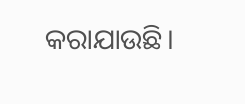କରାଯାଉଛି।